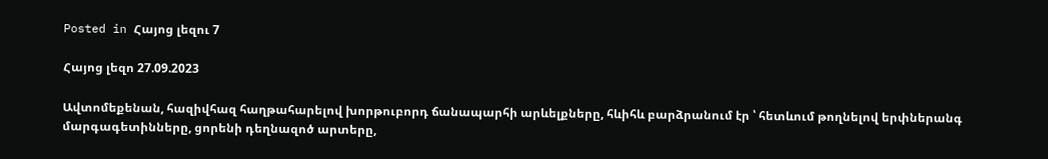Posted in Հայոց լեզու 7

Հայոց լեզո 27.09.2023

Ավտոմեքենան, հազիվհազ հաղթահարելով խորթուբորդ ճանապարհի արևելքները, հևիհև բարձրանում էր ՝ հետևում թողնելով երփներանգ մարգագետինները, ցորենի դեղնազոծ արտերը,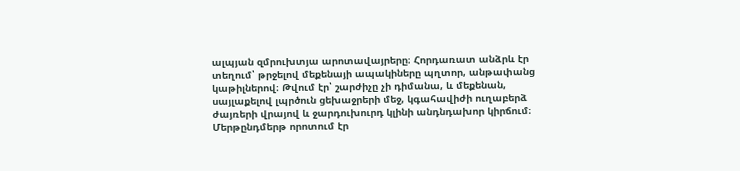ալպյան զմրուխտյա արոտավայրերը։ Հորդառատ անձրև էր տեղում՝ թրջելով մեքենայի ապակիները պղտոր, անթափանց կաթիլներով։ Թվում էր՝ շարժիչը չի դիմանա, և մեքենան, սայլաքելով լպրծուն ցեխաջրերի մեջ, կգահավիժի ուղաբերձ ժայռերի վրայով և ջարդուխուրդ կլինի անդնդախոր կիրճում։ Մերթընդմերթ որոտում էր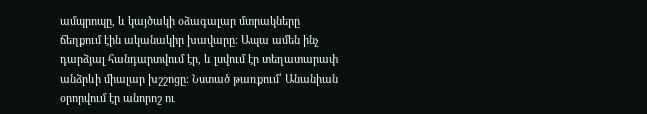ամպրոպը, և կայծակի օձագալար մտրակները ճեղքում էին ականակիր խավարը։ Ապա ամեն ինչ դարձյալ հանդարտվում էր, և լսվում էր տեղատարափ անձրևի միալար խշշոցը։ Նստած թառքում՝ Անանիան օրորվում էր անորոշ ու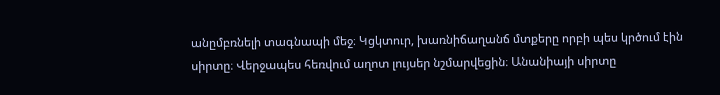անըմբռնելի տագնապի մեջ։ Կցկտուր, խառնիճաղանճ մտքերը որբի պես կրծում էին սիրտը։ Վերջապես հեռվում աղոտ լույսեր նշմարվեցին։ Անանիայի սիրտը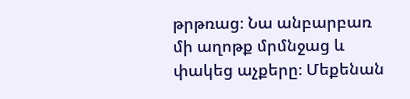թրթռաց։ Նա անբարբառ մի աղոթք մրմնջաց և փակեց աչքերը։ Մեքենան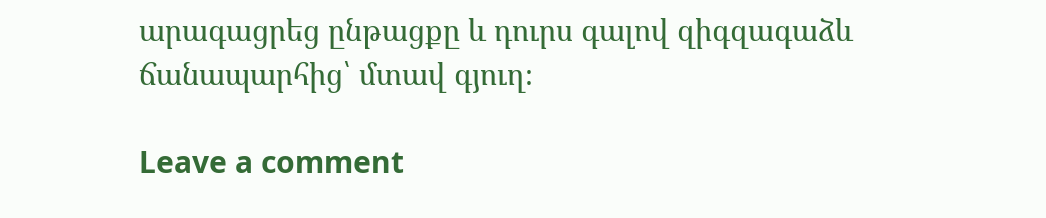արագացրեց ընթացքը և դուրս գալով զիգզագաձև ճանապարհից՝ մտավ գյուղ։

Leave a comment